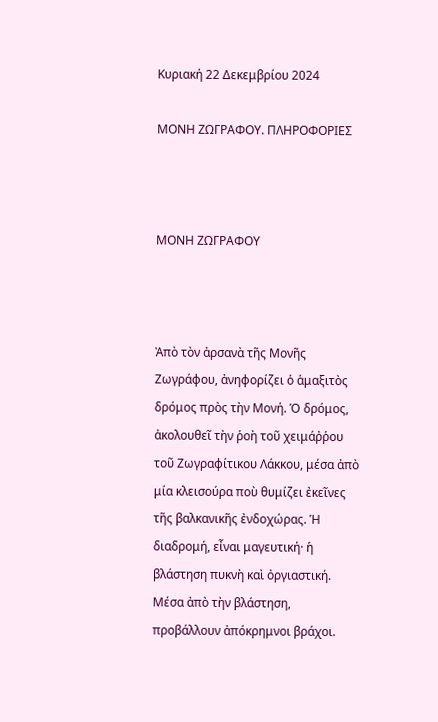Κυριακή 22 Δεκεμβρίου 2024

ΜΟΝΗ ΖΩΓΡΑΦΟΥ. ΠΛΗΡΟΦΟΡΙΕΣ



ΜΟΝΗ ΖΩΓΡΑΦΟΥ



Ἀπὸ τὸν ἀρσανὰ τῆς Μονῆς Ζωγράφου, ἀνηφορίζει ὁ ἁμαξιτὸς δρόμος πρὸς τὴν Μονή. Ὁ δρόμος, ἀκολουθεῖ τὴν ῥοὴ τοῦ χειμάῤῥου τοῦ Ζωγραφίτικου Λάκκου, μέσα ἀπὸ μία κλεισούρα ποὺ θυμίζει ἐκεῖνες τῆς βαλκανικῆς ἐνδοχώρας. Ἡ διαδρομή, εἶναι μαγευτική· ἡ βλάστηση πυκνὴ καὶ ὀργιαστική. Μέσα ἀπὸ τὴν βλάστηση, προβάλλουν ἀπόκρημνοι βράχοι.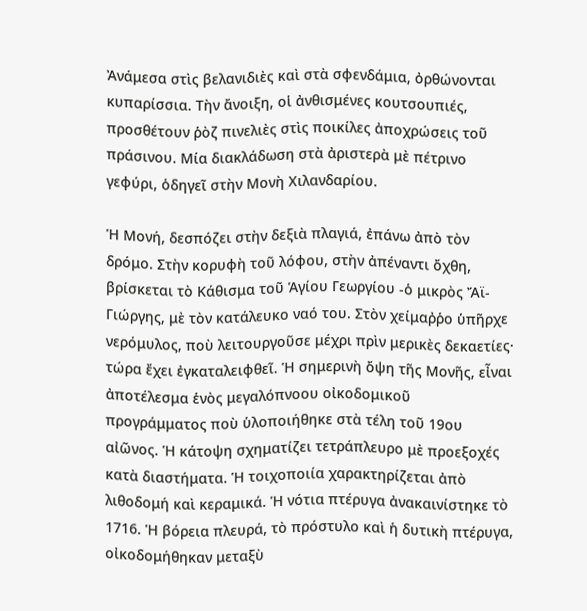Ἀνάμεσα στὶς βελανιδιὲς καὶ στὰ σφενδάμια, ὀρθώνονται κυπαρίσσια. Τὴν ἄνοιξη, οἱ ἀνθισμένες κουτσουπιές, προσθέτουν ῥὸζ πινελιὲς στὶς ποικίλες ἀποχρώσεις τοῦ πράσινου. Μία διακλάδωση στὰ ἀριστερὰ μὲ πέτρινο γεφύρι, ὁδηγεῖ στὴν Μονὴ Χιλανδαρίου.

Ἡ Μονή, δεσπόζει στὴν δεξιὰ πλαγιά, ἐπάνω ἀπὸ τὸν δρόμο. Στὴν κορυφὴ τοῦ λόφου, στὴν ἀπέναντι ὄχθη, βρίσκεται τὸ Κάθισμα τοῦ Ἁγίου Γεωργίου -ὁ μικρὸς Ἄϊ-Γιώργης, μὲ τὸν κατάλευκο ναό του. Στὸν χείμαῤῥο ὑπῆρχε νερόμυλος, ποὺ λειτουργοῦσε μέχρι πρὶν μερικὲς δεκαετίες· τώρα ἔχει ἐγκαταλειφθεῖ. Ἡ σημερινὴ ὄψη τῆς Μονῆς, εἶναι ἀποτέλεσμα ἑνὸς μεγαλόπνοου οἰκοδομικοῦ προγράμματος ποὺ ὑλοποιήθηκε στὰ τέλη τοῦ 19ου αἰῶνος. Ἡ κάτοψη σχηματίζει τετράπλευρο μὲ προεξοχές κατὰ διαστήματα. Ἡ τοιχοποιία χαρακτηρίζεται ἀπὸ λιθοδομή καὶ κεραμικά. Ἡ νότια πτέρυγα ἀνακαινίστηκε τὸ 1716. Ἡ βόρεια πλευρά, τὸ πρόστυλο καὶ ἡ δυτικὴ πτέρυγα, οἰκοδομήθηκαν μεταξὺ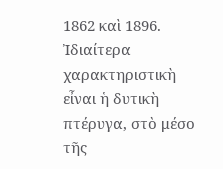1862 καὶ 1896. Ἰδιαίτερα χαρακτηριστικὴ εἶναι ἡ δυτικὴ πτέρυγα, στὸ μέσο τῆς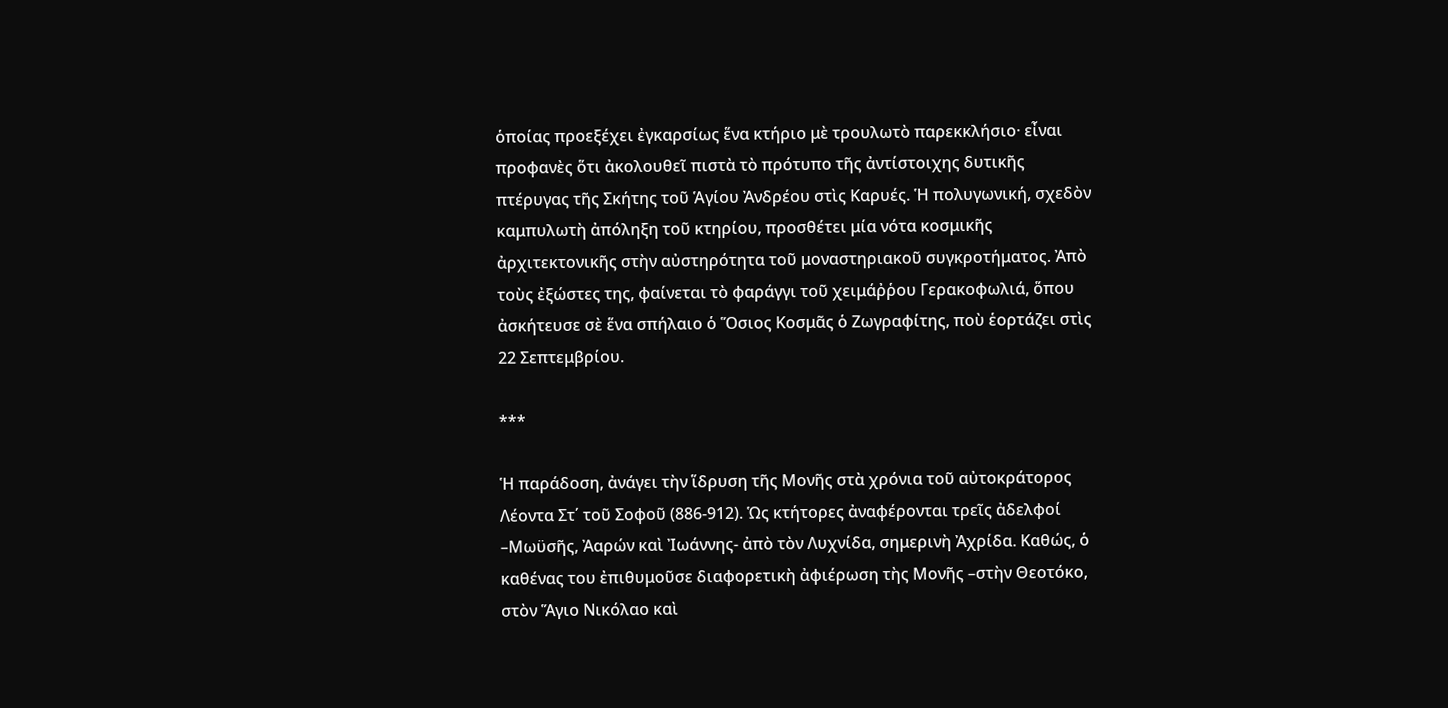ὁποίας προεξέχει ἐγκαρσίως ἕνα κτήριο μὲ τρουλωτὸ παρεκκλήσιο· εἶναι προφανὲς ὅτι ἀκολουθεῖ πιστὰ τὸ πρότυπο τῆς ἀντίστοιχης δυτικῆς πτέρυγας τῆς Σκήτης τοῦ Ἁγίου Ἀνδρέου στὶς Καρυές. Ἡ πολυγωνική, σχεδὸν καμπυλωτὴ ἀπόληξη τοῦ κτηρίου, προσθέτει μία νότα κοσμικῆς ἀρχιτεκτονικῆς στὴν αὐστηρότητα τοῦ μοναστηριακοῦ συγκροτήματος. Ἀπὸ τοὺς ἐξώστες της, φαίνεται τὸ φαράγγι τοῦ χειμάῤῥου Γερακοφωλιά, ὅπου ἀσκήτευσε σὲ ἕνα σπήλαιο ὁ Ὅσιος Κοσμᾶς ὁ Ζωγραφίτης, ποὺ ἑορτάζει στὶς 22 Σεπτεμβρίου.

***

Ἡ παράδοση, ἀνάγει τὴν ἵδρυση τῆς Μονῆς στὰ χρόνια τοῦ αὐτοκράτορος Λέοντα Στ΄ τοῦ Σοφοῦ (886-912). Ὡς κτήτορες ἀναφέρονται τρεῖς ἀδελφοί –Μωϋσῆς, Ἀαρών καὶ Ἰωάννης- ἀπὸ τὸν Λυχνίδα, σημερινὴ Ἀχρίδα. Καθώς, ὁ καθένας του ἐπιθυμοῦσε διαφορετικὴ ἀφιέρωση τὴς Μονῆς –στὴν Θεοτόκο, στὸν Ἅγιο Νικόλαο καὶ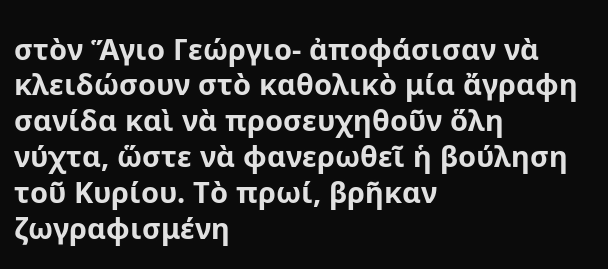στὸν Ἅγιο Γεώργιο- ἀποφάσισαν νὰ κλειδώσουν στὸ καθολικὸ μία ἄγραφη σανίδα καὶ νὰ προσευχηθοῦν ὅλη νύχτα, ὥστε νὰ φανερωθεῖ ἡ βούληση τοῦ Κυρίου. Τὸ πρωί, βρῆκαν ζωγραφισμένη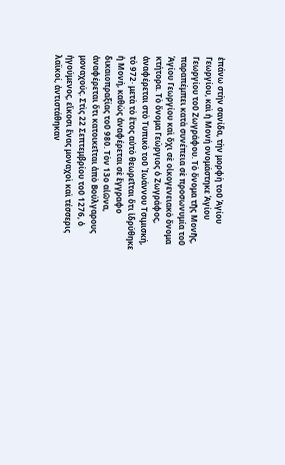ἐπάνω στὴν σανίδα, τὴν μορφὴ τοῦ Ἁγίου Γεωργίου, καὶ ἡ Μονή ονομάστηκε Ἁγίου Γεωργίου τοῦ Ζωγράφου. Τὸ ὄνομα τῆς Μονῆς, παραπέμπει κατὰ συνέπεια σὲ προσωνυμία τοῦ Ἁγίου Γεωργίου καὶ ὄχι σὲ οἰκογενειακὸ ὄνομα κτήτορα. Τὸ ὄνομα Γεώργιος ὁ Ζωγράφος, ἀναφέρεται στὸ Τυπικὸ τοῦ Ἰωάννου Τσιμισκή, τὸ 972· μετὰ τὸ ἔτος αὐτὸ θεωρεῖται ὅτι ἱδρύθηκε ἡ Μονή, καθὼς ἀναφέρεται σὲ ἔγγραφο δικαιοπραξίας τοῦ 980. Τὸν 13ο αἰῶνα, ἀναφέρεται ὅτι κατοικεῖται ἀπὸ Βούλγαρους μοναχούς. Στὶς 22 Σεπτεμβρίου τοῦ 1276, ὁ ἡγούμενος, εἴκοσι ἕνας μοναχοὶ καὶ τέσσερις λαϊκοί, ἀντιστάθηκαν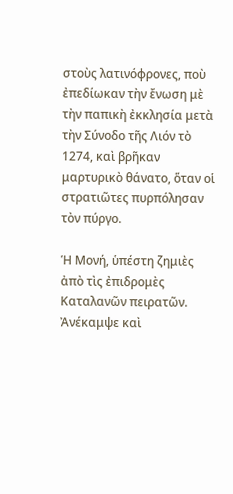στοὺς λατινόφρονες, ποὺ ἐπεδίωκαν τὴν ἔνωση μὲ τὴν παπικὴ ἐκκλησία μετὰ τὴν Σύνοδο τῆς Λιόν τὸ 1274, καὶ βρῆκαν μαρτυρικὸ θάνατο, ὅταν οἱ στρατιῶτες πυρπόλησαν τὸν πύργο.

Ἡ Μονή, ὑπέστη ζημιὲς ἀπὸ τὶς ἐπιδρομὲς Καταλανῶν πειρατῶν. Ἀνέκαμψε καὶ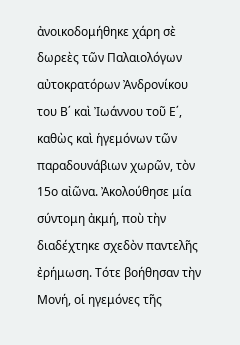ἀνοικοδομήθηκε χάρη σὲ δωρεὲς τῶν Παλαιολόγων αὐτοκρατόρων Ἀνδρονίκου του Β΄ καὶ Ἰωάννου τοῦ Ε΄, καθὼς καὶ ἡγεμόνων τῶν παραδουνάβιων χωρῶν, τὸν 15ο αἰῶνα. Ἀκολούθησε μία σύντομη ἀκμή, ποὺ τὴν διαδέχτηκε σχεδὸν παντελῆς ἐρήμωση. Τότε βοήθησαν τὴν Μονή, οἱ ηγεμόνες τῆς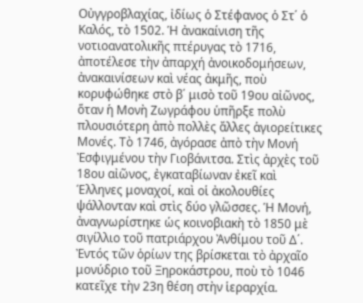Οὐγγροβλαχίας, ἰδίως ὁ Στέφανος ὁ Στ΄ ὁ Καλός, τὸ 1502. Ἡ ἀνακαίνιση τῆς νοτιοανατολικῆς πτέρυγας τὸ 1716, ἀποτέλεσε τὴν ἀπαρχή ἀνοικοδομήσεων, ἀνακαινίσεων καὶ νέας ἀκμῆς, ποὺ κορυφώθηκε στὸ β΄ μισὸ τοῦ 19ου αἰῶνος, ὅταν ἡ Μονὴ Ζωγράφου ὑπῆρξε πολὺ πλουσιότερη ἀπὸ πολλὲς ἄλλες ἁγιορείτικες Μονές. Τὸ 1746, ἀγόρασε ἀπὸ τὴν Μονή Ἐσφιγμένου τὴν Γιοβάνιτσα. Στὶς ἀρχὲς τοῦ 18ου αἰῶνος, ἐγκαταβίωναν ἐκεῖ καὶ Έλληνες μοναχοί, καὶ οἱ ἀκολουθίες ψάλλονταν καὶ στὶς δύο γλῶσσες. Ἡ Μονή, ἀναγνωρίστηκε ὡς κοινοβιακὴ τὸ 1850 μὲ σιγίλλιο τοῦ πατριάρχου Ἀνθίμου τοῦ Δ΄. Ἐντός τῶν ὁρίων της βρίσκεται τὸ ἀρχαῖο μονύδριο τοῦ Ξηροκάστρου, ποὺ τὸ 1046 κατεῖχε τὴν 23η θέση στὴν ἱεραρχία.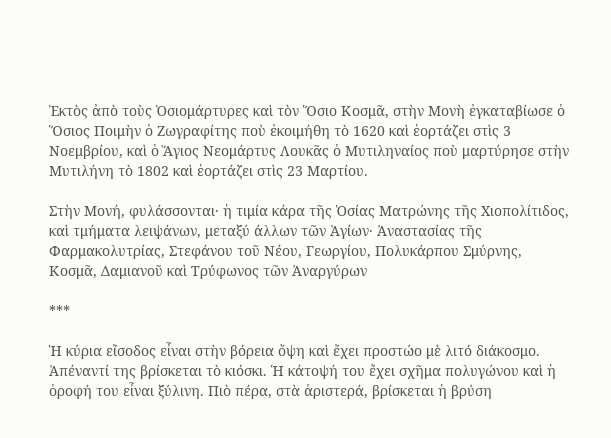Ἐκτὸς ἀπὸ τοὺς Ὁσιομάρτυρες καὶ τὸν Ὅσιο Κοσμᾶ, στὴν Μονὴ ἐγκαταβίωσε ὁ Ὅσιος Ποιμὴν ὁ Ζωγραφίτης ποὺ ἐκοιμήθη τὸ 1620 καὶ ἑορτάζει στὶς 3 Νοεμβρίου, καὶ ὁ Ἅγιος Νεομάρτυς Λουκᾶς ὁ Μυτιληναίος ποὺ μαρτύρησε στὴν Μυτιλήνη τὸ 1802 καὶ ἑορτάζει στὶς 23 Μαρτίου.

Στὴν Μονή, φυλάσσονται· ἡ τιμία κάρα τῆς Ὁσίας Ματρώνης τῆς Χιοπολίτιδος, καὶ τμήματα λειψάνων, μεταξύ άλλων τῶν Ἁγίων· Ἀναστασίας τῆς Φαρμακολυτρίας, Στεφάνου τοῦ Νέου, Γεωργίου, Πολυκάρπου Σμύρνης, Κοσμᾶ, Δαμιανοῦ καὶ Τρύφωνος τῶν Ἀναργύρων

***

Ἡ κύρια εἴσοδος εἶναι στὴν βόρεια ὄψη καὶ ἔχει προστώο μὲ λιτό διάκοσμο. Ἀπέναντί της βρίσκεται τὸ κιόσκι. Ἡ κάτοψή του ἔχει σχῆμα πολυγώνου καὶ ἡ ὁροφή του εἶναι ξύλινη. Πιὸ πέρα, στὰ ἀριστερά, βρίσκεται ἡ βρύση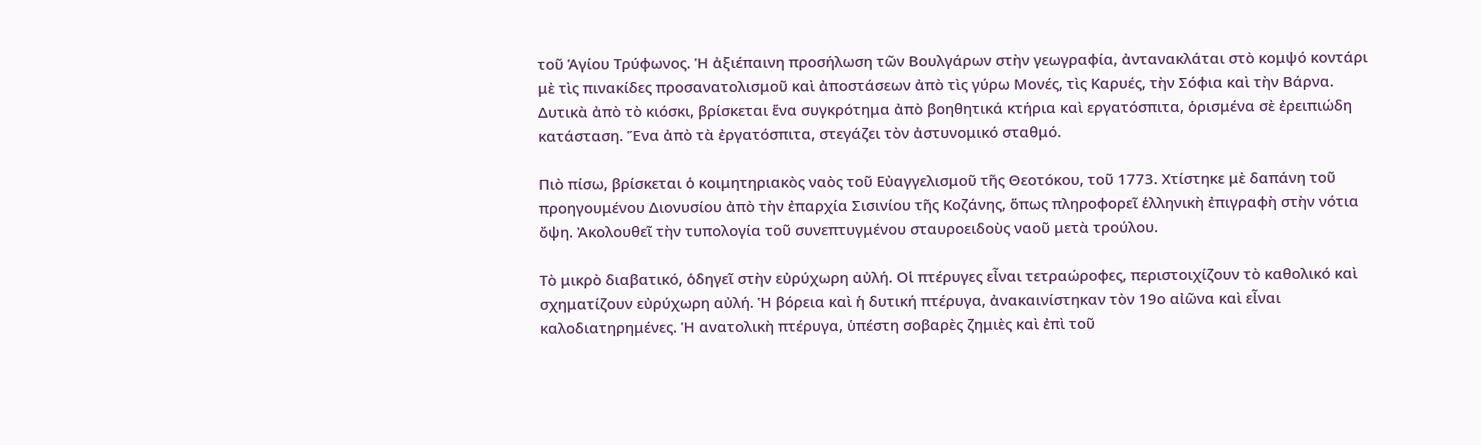τοῦ Ἁγίου Τρύφωνος. Ἡ ἀξιέπαινη προσήλωση τῶν Βουλγάρων στὴν γεωγραφία, ἀντανακλάται στὸ κομψό κοντάρι μὲ τὶς πινακίδες προσανατολισμοῦ καὶ ἀποστάσεων ἀπὸ τὶς γύρω Μονές, τὶς Καρυές, τὴν Σόφια καὶ τὴν Βάρνα. Δυτικὰ ἀπὸ τὸ κιόσκι, βρίσκεται ἕνα συγκρότημα ἀπὸ βοηθητικά κτήρια καὶ εργατόσπιτα, ὁρισμένα σὲ ἐρειπιώδη κατάσταση. Ἕνα ἀπὸ τὰ ἐργατόσπιτα, στεγάζει τὸν ἀστυνομικό σταθμό.

Πιὸ πίσω, βρίσκεται ὁ κοιμητηριακὸς ναὸς τοῦ Εὐαγγελισμοῦ τῆς Θεοτόκου, τοῦ 1773. Χτίστηκε μὲ δαπάνη τοῦ προηγουμένου Διονυσίου ἀπὸ τὴν ἐπαρχία Σισινίου τῆς Κοζάνης, ὅπως πληροφορεῖ ἑλληνικὴ ἐπιγραφὴ στὴν νότια ὄψη. Ἀκολουθεῖ τὴν τυπολογία τοῦ συνεπτυγμένου σταυροειδοὺς ναοῦ μετὰ τρούλου.

Τὸ μικρὸ διαβατικό, ὁδηγεῖ στὴν εὐρύχωρη αὐλή. Οἱ πτέρυγες εἶναι τετραώροφες, περιστοιχίζουν τὸ καθολικό καὶ σχηματίζουν εὐρύχωρη αὐλή. Ἡ βόρεια καὶ ἡ δυτική πτέρυγα, ἀνακαινίστηκαν τὸν 19ο αἰῶνα καὶ εἶναι καλοδιατηρημένες. Ἡ ανατολικὴ πτέρυγα, ὑπέστη σοβαρὲς ζημιὲς καὶ ἐπὶ τοῦ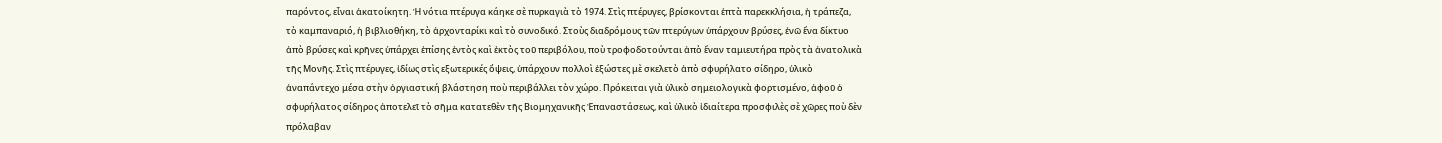παρόντος, εἶναι ἀκατοίκητη. Ἡ νότια πτέρυγα κάηκε σὲ πυρκαγιὰ τὸ 1974. Στὶς πτέρυγες, βρίσκονται ἑπτὰ παρεκκλήσια, ἡ τράπεζα, τὸ καμπαναριό, ἡ βιβλιοθήκη, τὸ ἀρχονταρίκι καὶ τὸ συνοδικό. Στοὺς διαδρόμους τῶν πτερύγων ὑπάρχουν βρύσες, ἐνῶ ἕνα δίκτυο ἀπὸ βρύσες καὶ κρῆνες ὑπάρχει ἐπίσης ἐντὸς καὶ ἐκτὸς τοῦ περιβόλου, ποὺ τροφοδοτούνται ἀπὸ ἕναν ταμιευτήρα πρὸς τὰ ἀνατολικὰ τῆς Μονῆς. Στὶς πτέρυγες, ἰδίως στὶς εξωτερικές ὄψεις, ὑπάρχουν πολλοὶ ἐξώστες μὲ σκελετὸ ἀπὸ σφυρήλατο σίδηρο, ὑλικὸ ἀναπάντεχο μέσα στὴν ὀργιαστική βλάστηση ποὺ περιβάλλει τὸν χώρο. Πρόκειται γιὰ ὑλικὸ σημειολογικὰ φορτισμένο, ἀφοῦ ὁ σφυρήλατος σίδηρος ἀποτελεῖ τὸ σῆμα κατατεθὲν τῆς Βιομηχανικῆς Ἐπαναστάσεως, καὶ ὑλικὸ ἰδιαίτερα προσφιλὲς σὲ χῶρες ποὺ δὲν πρόλαβαν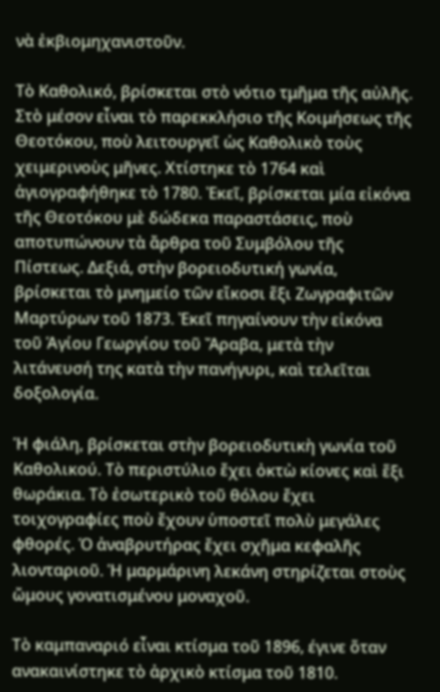νὰ ἐκβιομηχανιστοῦν.

Τὸ Καθολικό, βρίσκεται στὸ νότιο τμῆμα τῆς αὐλῆς. Στὸ μέσον εἶναι τὸ παρεκκλήσιο τῆς Κοιμήσεως τῆς Θεοτόκου, ποὺ λειτουργεῖ ὡς Καθολικὸ τοὺς χειμερινοὺς μῆνες. Χτίστηκε τὸ 1764 καὶ ἁγιογραφήθηκε τὸ 1780. Ἐκεῖ, βρίσκεται μία εἰκόνα τῆς Θεοτόκου μὲ δώδεκα παραστάσεις, ποὺ αποτυπώνουν τὰ ἄρθρα τοῦ Συμβόλου τῆς Πίστεως. Δεξιά, στὴν βορειοδυτική γωνία, βρίσκεται τὸ μνημείο τῶν εἴκοσι ἕξι Ζωγραφιτῶν Μαρτύρων τοῦ 1873. Ἐκεῖ πηγαίνουν τὴν εἰκόνα τοῦ Ἁγίου Γεωργίου τοῦ Ἄραβα, μετὰ τὴν λιτάνευσή της κατὰ τὴν πανήγυρι, καὶ τελεῖται δοξολογία.

Ἡ φιάλη, βρίσκεται στὴν βορειοδυτικὴ γωνία τοῦ Καθολικού. Τὸ περιστύλιο ἔχει ὀκτὼ κίονες καὶ ἕξι θωράκια. Τὸ ἐσωτερικὸ τοῦ θόλου ἔχει τοιχογραφίες ποὺ ἔχουν ὑποστεῖ πολὺ μεγάλες φθορές. Ὁ ἀναβρυτήρας ἔχει σχῆμα κεφαλῆς λιονταριοῦ. Ἡ μαρμάρινη λεκάνη στηρίζεται στοὺς ὤμους γονατισμένου μοναχοῦ.

Τὸ καμπαναριό εἶναι κτίσμα τοῦ 1896, έγινε ὅταν ανακαινίστηκε τὸ ἀρχικὸ κτίσμα τοῦ 1810.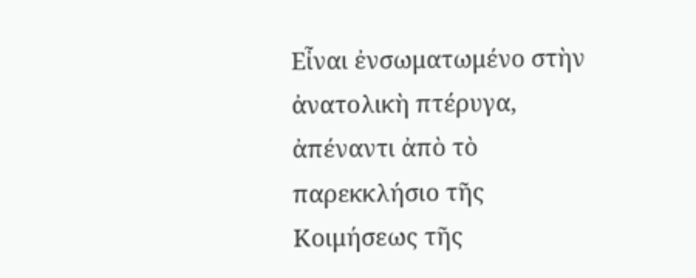Εἶναι ἐνσωματωμένο στὴν ἀνατολικὴ πτέρυγα, ἀπέναντι ἀπὸ τὸ παρεκκλήσιο τῆς Κοιμήσεως τῆς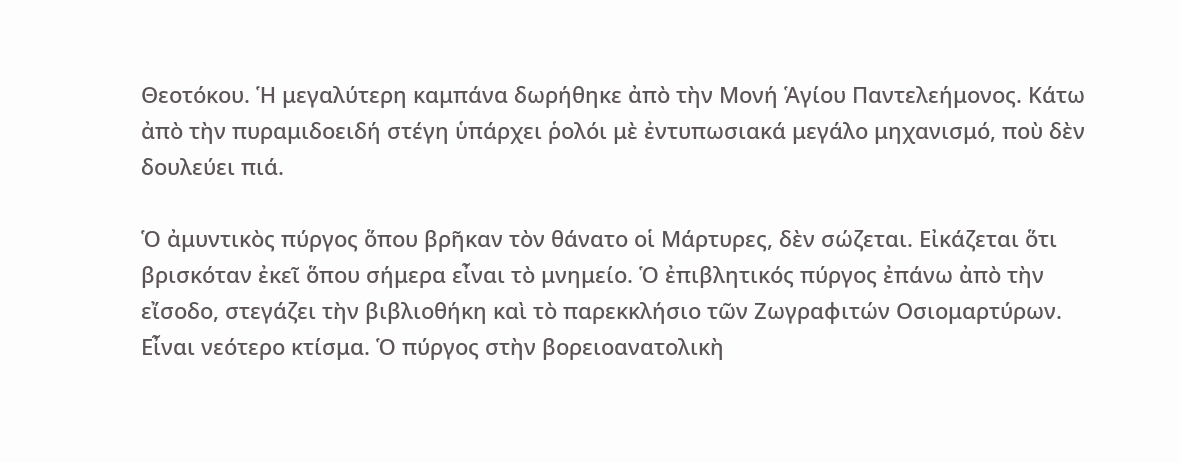Θεοτόκου. Ἡ μεγαλύτερη καμπάνα δωρήθηκε ἀπὸ τὴν Μονή Ἁγίου Παντελεήμονος. Κάτω ἀπὸ τὴν πυραμιδοειδή στέγη ὑπάρχει ῥολόι μὲ ἐντυπωσιακά μεγάλο μηχανισμό, ποὺ δὲν δουλεύει πιά.

Ὁ ἀμυντικὸς πύργος ὅπου βρῆκαν τὸν θάνατο οἱ Μάρτυρες, δὲν σώζεται. Εἰκάζεται ὅτι βρισκόταν ἐκεῖ ὅπου σήμερα εἶναι τὸ μνημείο. Ὁ ἐπιβλητικός πύργος ἐπάνω ἀπὸ τὴν εἴσοδο, στεγάζει τὴν βιβλιοθήκη καὶ τὸ παρεκκλήσιο τῶν Ζωγραφιτών Οσιομαρτύρων. Εἶναι νεότερο κτίσμα. Ὁ πύργος στὴν βορειοανατολικὴ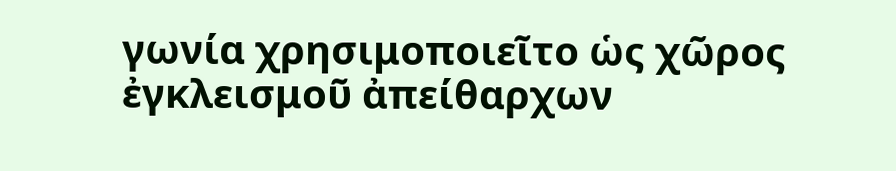γωνία χρησιμοποιεῖτο ὡς χῶρος ἐγκλεισμοῦ ἀπείθαρχων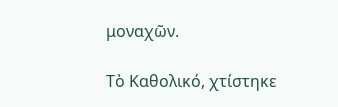μοναχῶν.

Τὸ Καθολικό, χτίστηκε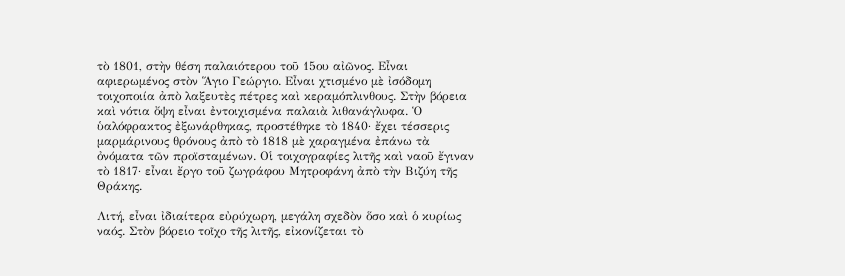τὸ 1801, στὴν θέση παλαιότερου τοῦ 15ου αἰῶνος. Εἶναι αφιερωμένος στὸν Ἅγιο Γεώργιο. Εἶναι χτισμένο μὲ ἰσόδομη τοιχοποιία ἀπὸ λαξευτὲς πέτρες καὶ κεραμόπλινθους. Στὴν βόρεια καὶ νότια ὄψη εἶναι ἐντοιχισμένα παλαιὰ λιθανάγλυφα. Ὁ ὑαλόφρακτος ἐξωνάρθηκας, προστέθηκε τὸ 1840· ἔχει τέσσερις μαρμάρινους θρόνους ἀπὸ τὸ 1818 μὲ χαραγμένα ἐπάνω τὰ ὀνόματα τῶν προϊσταμένων. Οἱ τοιχογραφίες λιτῆς καὶ ναοῦ ἔγιναν τὸ 1817· εἶναι ἔργο τοῦ ζωγράφου Μητροφάνη ἀπὸ τὴν Βιζύη τῆς Θράκης.

Λιτή, εἶναι ἰδιαίτερα εὐρύχωρη, μεγάλη σχεδὸν ὅσο καὶ ὁ κυρίως ναός. Στὸν βόρειο τοῖχο τῆς λιτῆς, εἰκονίζεται τὸ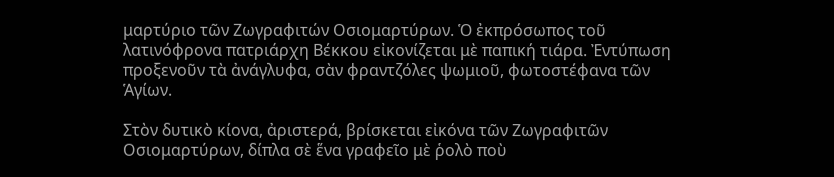μαρτύριο τῶν Ζωγραφιτών Οσιομαρτύρων. Ὁ ἐκπρόσωπος τοῦ λατινόφρονα πατριάρχη Βέκκου εἰκονίζεται μὲ παπική τιάρα. Ἐντύπωση προξενοῦν τὰ ἀνάγλυφα, σὰν φραντζόλες ψωμιοῦ, φωτοστέφανα τῶν Ἁγίων.

Στὸν δυτικὸ κίονα, ἀριστερά, βρίσκεται εἰκόνα τῶν Ζωγραφιτῶν Οσιομαρτύρων, δίπλα σὲ ἕνα γραφεῖο μὲ ῥολὸ ποὺ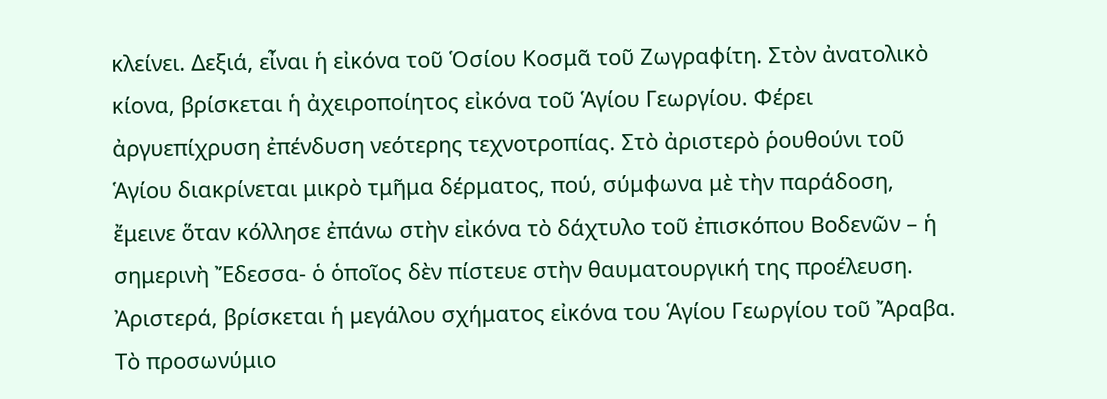κλείνει. Δεξιά, εἶναι ἡ εἰκόνα τοῦ Ὁσίου Κοσμᾶ τοῦ Ζωγραφίτη. Στὸν ἀνατολικὸ κίονα, βρίσκεται ἡ ἀχειροποίητος εἰκόνα τοῦ Ἁγίου Γεωργίου. Φέρει ἀργυεπίχρυση ἐπένδυση νεότερης τεχνοτροπίας. Στὸ ἀριστερὸ ῥουθούνι τοῦ Ἁγίου διακρίνεται μικρὸ τμῆμα δέρματος, πού, σύμφωνα μὲ τὴν παράδοση, ἔμεινε ὅταν κόλλησε ἐπάνω στὴν εἰκόνα τὸ δάχτυλο τοῦ ἐπισκόπου Βοδενῶν – ἡ σημερινὴ Ἔδεσσα- ὁ ὁποῖος δὲν πίστευε στὴν θαυματουργική της προέλευση. Ἀριστερά, βρίσκεται ἡ μεγάλου σχήματος εἰκόνα του Ἁγίου Γεωργίου τοῦ Ἄραβα. Τὸ προσωνύμιο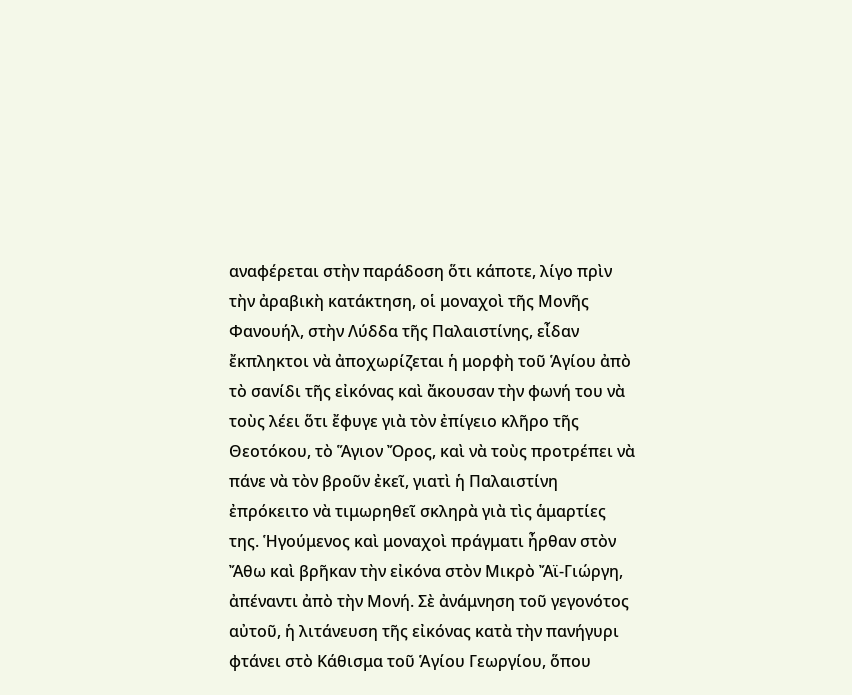αναφέρεται στὴν παράδοση ὅτι κάποτε, λίγο πρὶν τὴν ἀραβικὴ κατάκτηση, οἱ μοναχοὶ τῆς Μονῆς Φανουήλ, στὴν Λύδδα τῆς Παλαιστίνης, εἶδαν ἔκπληκτοι νὰ ἀποχωρίζεται ἡ μορφὴ τοῦ Ἁγίου ἀπὸ τὸ σανίδι τῆς εἰκόνας καὶ ἄκουσαν τὴν φωνή του νὰ τοὺς λέει ὅτι ἔφυγε γιὰ τὸν ἐπίγειο κλῆρο τῆς Θεοτόκου, τὸ Ἅγιον Ὄρος, καὶ νὰ τοὺς προτρέπει νὰ πάνε νὰ τὸν βροῦν ἐκεῖ, γιατὶ ἡ Παλαιστίνη ἐπρόκειτο νὰ τιμωρηθεῖ σκληρὰ γιὰ τὶς ἁμαρτίες της. Ἡγούμενος καὶ μοναχοὶ πράγματι ἦρθαν στὸν Ἄθω καὶ βρῆκαν τὴν εἰκόνα στὸν Μικρὸ Ἄϊ-Γιώργη, ἀπέναντι ἀπὸ τὴν Μονή. Σὲ ἀνάμνηση τοῦ γεγονότος αὐτοῦ, ἡ λιτάνευση τῆς εἰκόνας κατὰ τὴν πανήγυρι φτάνει στὸ Κάθισμα τοῦ Ἁγίου Γεωργίου, ὅπου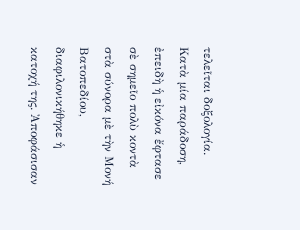τελεῖται δοξολογία. Κατὰ μία παράδοση, ἐπειδὴ ἡ εἰκόνα ἔφτασε σὲ σημεῖο πολὺ κοντὰ στὰ σύνορα μὲ τὴν Μονή Βατοπεδίου, διαφιλονικήθηκε ἡ κατοχή της. Ἀποφάσισαν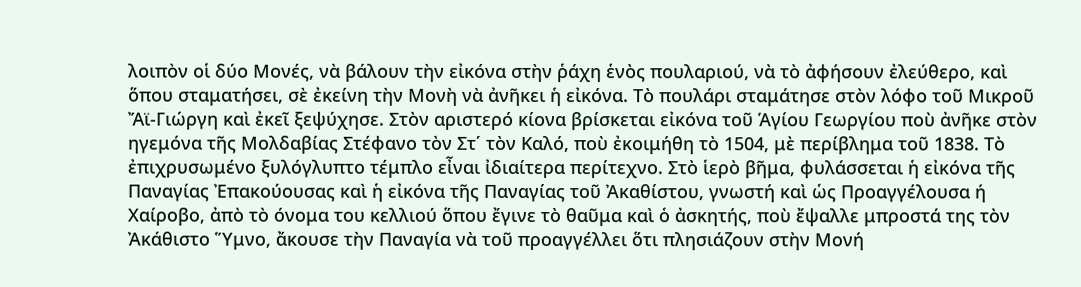λοιπὸν οἱ δύο Μονές, νὰ βάλουν τὴν εἰκόνα στὴν ῥάχη ἑνὸς πουλαριού, νὰ τὸ ἀφήσουν ἐλεύθερο, καὶ ὅπου σταματήσει, σὲ ἐκείνη τὴν Μονὴ νὰ ἀνῆκει ἡ εἰκόνα. Τὸ πουλάρι σταμάτησε στὸν λόφο τοῦ Μικροῦ Ἄϊ-Γιώργη καὶ ἐκεῖ ξεψύχησε. Στὸν αριστερό κίονα βρίσκεται εἰκόνα τοῦ Ἁγίου Γεωργίου ποὺ ἀνῆκε στὸν ηγεμόνα τῆς Μολδαβίας Στέφανο τὸν Στ΄ τὸν Καλό, ποὺ ἐκοιμήθη τὸ 1504, μὲ περίβλημα τοῦ 1838. Τὸ ἐπιχρυσωμένο ξυλόγλυπτο τέμπλο εἶναι ἰδιαίτερα περίτεχνο. Στὸ ἱερὸ βῆμα, φυλάσσεται ἡ εἰκόνα τῆς Παναγίας Ἐπακούουσας καὶ ἡ εἰκόνα τῆς Παναγίας τοῦ Ἀκαθίστου, γνωστή καὶ ὡς Προαγγέλουσα ή Χαίροβο, ἀπὸ τὸ όνομα του κελλιού ὅπου ἔγινε τὸ θαῦμα καὶ ὁ ἀσκητής, ποὺ ἔψαλλε μπροστά της τὸν Ἀκάθιστο Ὕμνο, ἄκουσε τὴν Παναγία νὰ τοῦ προαγγέλλει ὅτι πλησιάζουν στὴν Μονή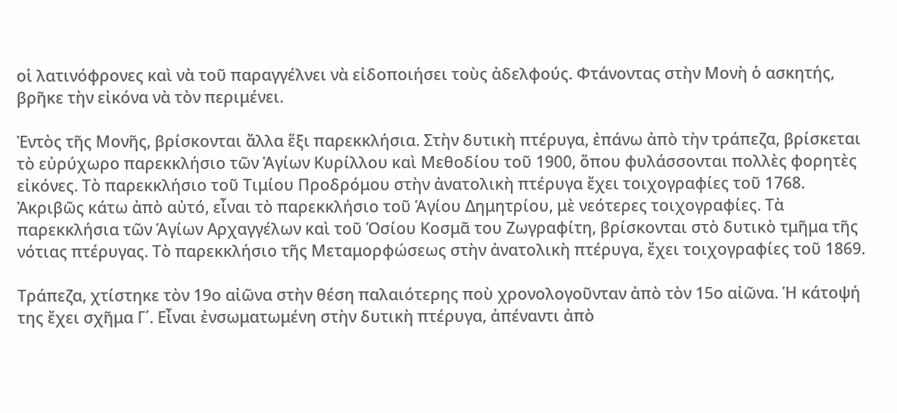οἱ λατινόφρονες καὶ νὰ τοῦ παραγγέλνει νὰ εἰδοποιήσει τοὺς ἀδελφούς. Φτάνοντας στὴν Μονὴ ὁ ασκητής, βρῆκε τὴν εἰκόνα νὰ τὸν περιμένει.

Ἐντὸς τῆς Μονῆς, βρίσκονται ἄλλα ἕξι παρεκκλήσια. Στὴν δυτικὴ πτέρυγα, ἐπάνω ἀπὸ τὴν τράπεζα, βρίσκεται τὸ εὐρύχωρο παρεκκλήσιο τῶν Ἁγίων Κυρίλλου καὶ Μεθοδίου τοῦ 1900, ὅπου φυλάσσονται πολλὲς φορητὲς εἰκόνες. Τὸ παρεκκλήσιο τοῦ Τιμίου Προδρόμου στὴν ἀνατολικὴ πτέρυγα ἔχει τοιχογραφίες τοῦ 1768. Ἀκριβῶς κάτω ἀπὸ αὐτό, εἶναι τὸ παρεκκλήσιο τοῦ Ἁγίου Δημητρίου, μὲ νεότερες τοιχογραφίες. Τὰ παρεκκλήσια τῶν Ἁγίων Αρχαγγέλων καὶ τοῦ Ὁσίου Κοσμᾶ του Ζωγραφίτη, βρίσκονται στὸ δυτικὸ τμῆμα τῆς νότιας πτέρυγας. Τὸ παρεκκλήσιο τῆς Μεταμορφώσεως στὴν ἀνατολικὴ πτέρυγα, ἔχει τοιχογραφίες τοῦ 1869.

Τράπεζα, χτίστηκε τὸν 19ο αἰῶνα στὴν θέση παλαιότερης ποὺ χρονολογοῦνταν ἀπὸ τὸν 15ο αἰῶνα. Ἡ κάτοψή της ἔχει σχῆμα Γ΄. Εἶναι ἐνσωματωμένη στὴν δυτικὴ πτέρυγα, ἀπέναντι ἀπὸ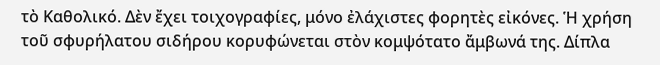τὸ Καθολικό. Δὲν ἔχει τοιχογραφίες, μόνο ἐλάχιστες φορητὲς εἰκόνες. Ἡ χρήση τοῦ σφυρήλατου σιδήρου κορυφώνεται στὸν κομψότατο ἄμβωνά της. Δίπλα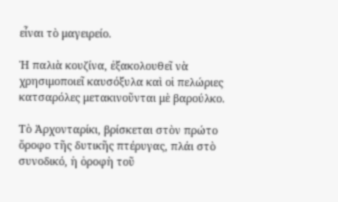εἶναι τὸ μαγειρείο.

Ἡ παλιὰ κουζίνα, ἐξακολουθεῖ νὰ χρησιμοποιεῖ καυσόξυλα καὶ οἱ πελώριες κατσαρόλες μετακινοῦνται μὲ βαρούλκο.

Τὸ Ἀρχονταρίκι, βρίσκεται στὸν πρώτο ὅροφο τῆς δυτικῆς πτέρυγας, πλάι στὸ συνοδικό, ἡ ὁροφὴ τοῦ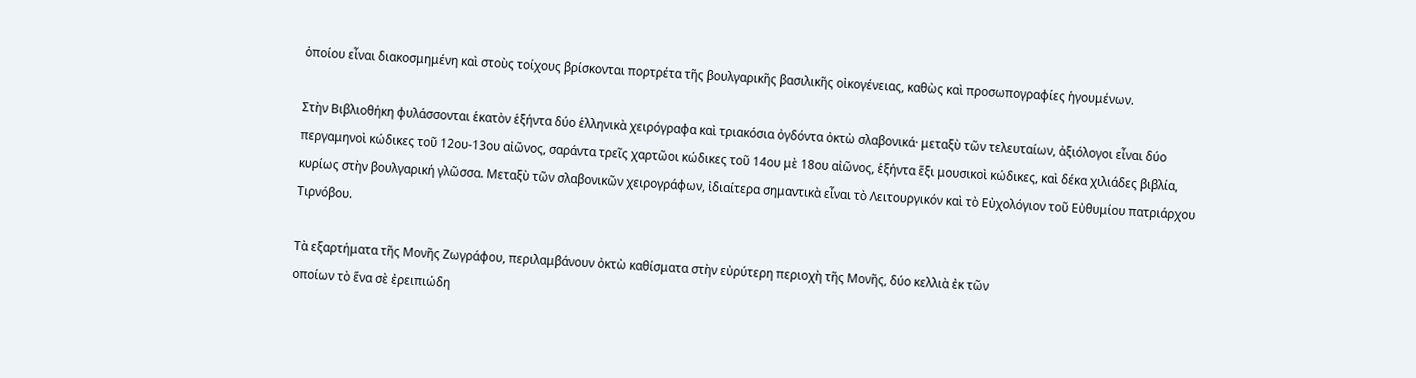ὁποίου εἶναι διακοσμημένη καὶ στοὺς τοίχους βρίσκονται πορτρέτα τῆς βουλγαρικῆς βασιλικῆς οἰκογένειας, καθὼς καὶ προσωπογραφίες ἡγουμένων.

Στὴν Βιβλιοθήκη φυλάσσονται ἑκατὸν ἑξήντα δύο ἑλληνικὰ χειρόγραφα καὶ τριακόσια ὀγδόντα ὀκτὼ σλαβονικά· μεταξὺ τῶν τελευταίων, ἀξιόλογοι εἶναι δύο περγαμηνοὶ κώδικες τοῦ 12ου-13ου αἰῶνος, σαράντα τρεῖς χαρτῶοι κώδικες τοῦ 14ου μὲ 18ου αἰῶνος, ἑξήντα ἕξι μουσικοὶ κώδικες, καὶ δέκα χιλιάδες βιβλία, κυρίως στὴν βουλγαρική γλῶσσα. Μεταξὺ τῶν σλαβονικῶν χειρογράφων, ἰδιαίτερα σημαντικὰ εἶναι τὸ Λειτουργικόν καὶ τὸ Εὐχολόγιον τοῦ Εὐθυμίου πατριάρχου Τιρνόβου.

Τὰ εξαρτήματα τῆς Μονῆς Ζωγράφου, περιλαμβάνουν ὀκτὼ καθίσματα στὴν εὐρύτερη περιοχὴ τῆς Μονῆς, δύο κελλιὰ ἐκ τῶν
οποίων τὸ ἕνα σὲ ἐρειπιώδη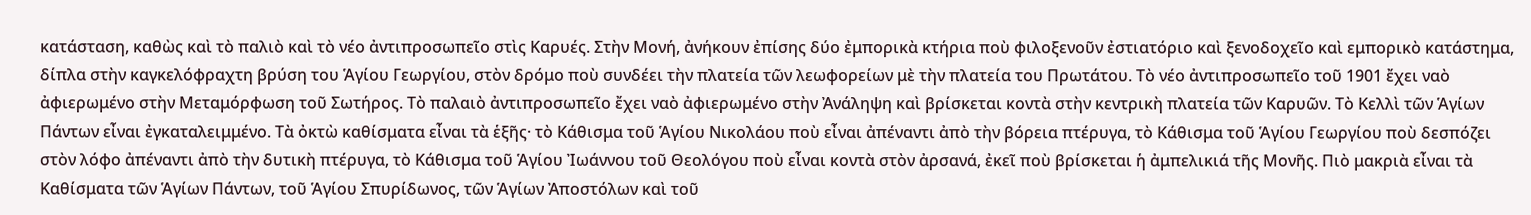κατάσταση, καθὼς καὶ τὸ παλιὸ καὶ τὸ νέο ἀντιπροσωπεῖο στὶς Καρυές. Στὴν Μονή, ἀνήκουν ἐπίσης δύο ἐμπορικὰ κτήρια ποὺ φιλοξενοῦν ἐστιατόριο καὶ ξενοδοχεῖο καὶ εμπορικὸ κατάστημα, δίπλα στὴν καγκελόφραχτη βρύση του Ἁγίου Γεωργίου, στὸν δρόμο ποὺ συνδέει τὴν πλατεία τῶν λεωφορείων μὲ τὴν πλατεία του Πρωτάτου. Τὸ νέο ἀντιπροσωπεῖο τοῦ 1901 ἔχει ναὸ ἀφιερωμένο στὴν Μεταμόρφωση τοῦ Σωτήρος. Τὸ παλαιὸ ἀντιπροσωπεῖο ἔχει ναὸ ἀφιερωμένο στὴν Ἀνάληψη καὶ βρίσκεται κοντὰ στὴν κεντρικὴ πλατεία τῶν Καρυῶν. Τὸ Κελλὶ τῶν Ἁγίων Πάντων εἶναι ἐγκαταλειμμένο. Τὰ ὀκτὼ καθίσματα εἶναι τὰ ἑξῆς· τὸ Κάθισμα τοῦ Ἁγίου Νικολάου ποὺ εἶναι ἀπέναντι ἀπὸ τὴν βόρεια πτέρυγα, τὸ Κάθισμα τοῦ Ἁγίου Γεωργίου ποὺ δεσπόζει στὸν λόφο ἀπέναντι ἀπὸ τὴν δυτικὴ πτέρυγα, τὸ Κάθισμα τοῦ Ἁγίου Ἰωάννου τοῦ Θεολόγου ποὺ εἶναι κοντὰ στὸν ἀρσανά, ἐκεῖ ποὺ βρίσκεται ἡ ἀμπελικιά τῆς Μονῆς. Πιὸ μακριὰ εἶναι τὰ Καθίσματα τῶν Ἁγίων Πάντων, τοῦ Ἁγίου Σπυρίδωνος, τῶν Ἁγίων Ἀποστόλων καὶ τοῦ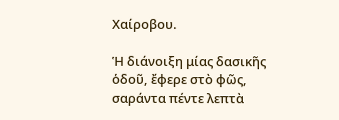Χαίροβου.

Ἡ διάνοιξη μίας δασικῆς ὁδοῦ, ἔφερε στὸ φῶς, σαράντα πέντε λεπτὰ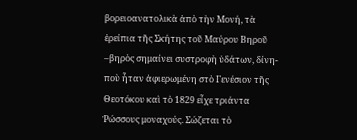βορειοανατολικὰ ἀπὸ τὴν Μονή, τὰ ἐρείπια τῆς Σκήτης τοῦ Μαύρου Βηροῦ –βηρὸς σημαίνει συστροφὴ ὑδάτων, δίνη- ποὺ ἦταν ἀφιερωμένη στὸ Γενέσιον τῆς Θεοτόκου καὶ τὸ 1829 εἶχε τριάντα Ῥώσσους μοναχούς. Σώζεται τὸ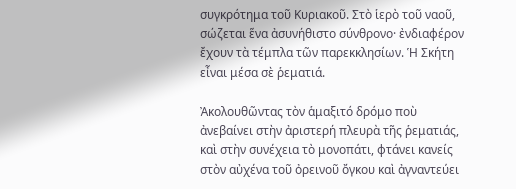συγκρότημα τοῦ Κυριακοῦ. Στὸ ἱερὸ τοῦ ναοῦ, σώζεται ἕνα ἀσυνήθιστο σύνθρονο· ἐνδιαφέρον ἔχουν τὰ τέμπλα τῶν παρεκκλησίων. Ἡ Σκήτη εἶναι μέσα σὲ ῥεματιά.

Ἀκολουθῶντας τὸν ἁμαξιτό δρόμο ποὺ ἀνεβαίνει στὴν ἀριστερή πλευρὰ τῆς ῥεματιάς, καὶ στὴν συνέχεια τὸ μονοπάτι, φτάνει κανείς στὸν αὐχένα τοῦ ὀρεινοῦ ὄγκου καὶ ἀγναντεύει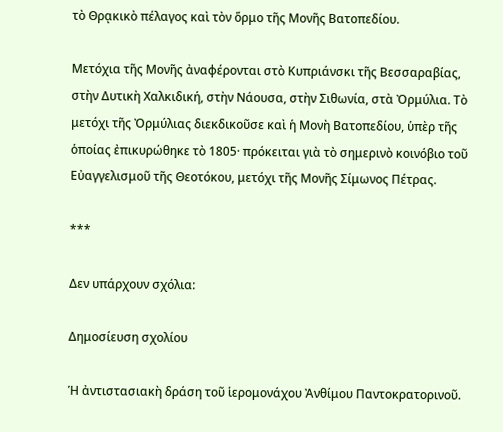τὸ Θρᾳκικὸ πέλαγος καὶ τὸν ὅρμο τῆς Μονῆς Βατοπεδίου.

Μετόχια τῆς Μονῆς ἀναφέρονται στὸ Κυπριάνσκι τῆς Βεσσαραβίας, στὴν Δυτικὴ Χαλκιδική, στὴν Νάουσα, στὴν Σιθωνία, στὰ Ὀρμύλια. Τὸ μετόχι τῆς Ὀρμύλιας διεκδικοῦσε καὶ ἡ Μονὴ Βατοπεδίου, ὑπὲρ τῆς ὁποίας ἐπικυρώθηκε τὸ 1805· πρόκειται γιὰ τὸ σημερινὸ κοινόβιο τοῦ Εὐαγγελισμοῦ τῆς Θεοτόκου, μετόχι τῆς Μονῆς Σίμωνος Πέτρας.

***

Δεν υπάρχουν σχόλια:

Δημοσίευση σχολίου

Ἡ ἀντιστασιακὴ δράση τοῦ ἱερομονάχου Ἀνθίμου Παντοκρατορινοῦ.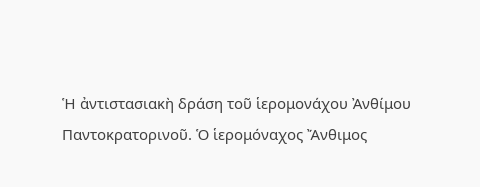Ἡ ἀντιστασιακὴ δράση τοῦ ἱερομονάχου Ἀνθίμου Παντοκρατορινοῦ. Ὁ ἱερομόναχος Ἄνθιμος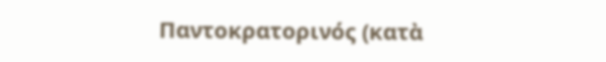Παντοκρατορινός (κατὰ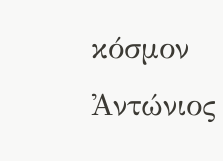κόσμον Ἀντώνιος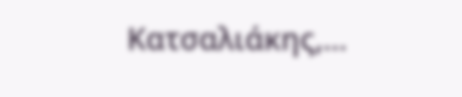Κατσαλιάκης,...